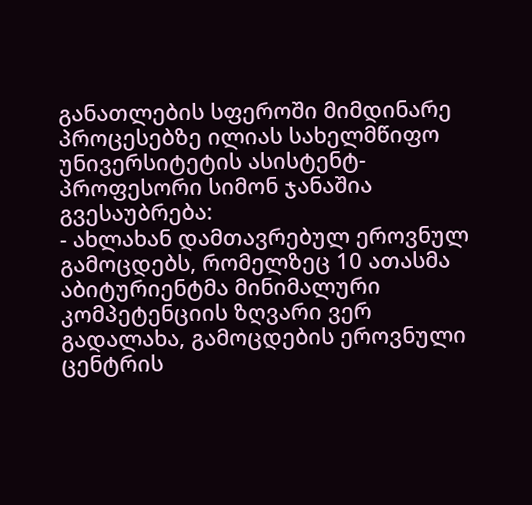განათლების სფეროში მიმდინარე პროცესებზე ილიას სახელმწიფო უნივერსიტეტის ასისტენტ-პროფესორი სიმონ ჯანაშია გვესაუბრება:
- ახლახან დამთავრებულ ეროვნულ გამოცდებს, რომელზეც 10 ათასმა აბიტურიენტმა მინიმალური კომპეტენციის ზღვარი ვერ გადალახა, გამოცდების ეროვნული ცენტრის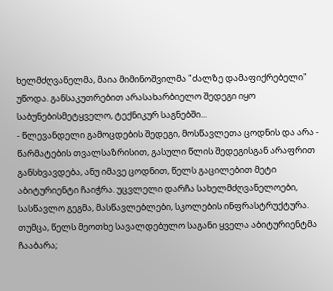ხელმძღვანელმა, მაია მიმინოშვილმა "ძალზე დამაფიქრებელი" უწოდა. განსაკუთრებით არასახარბიელო შედეგი იყო საბუნებისმეტყველო, ტექნიკურ საგნებში...
- წლევანდელი გამოცდების შედეგი, მოსწავლეთა ცოდნის და არა - წარმატების თვალსაზრისით, გასული წლის შედეგისგან არაფრით განსხვავდება, ანუ იმავე ცოდნით, წელს გაცილებით მეტი აბიტურიენტი ჩაიჭრა. უცვლელი დარჩა სახელმძღვანელოები, სასწავლო გეგმა, მასწავლებლები, სკოლების ინფრასტრუქტურა. თუმცა, წელს მეოთხე სავალდებულო საგანი ყველა აბიტურიენტმა ჩააბარა;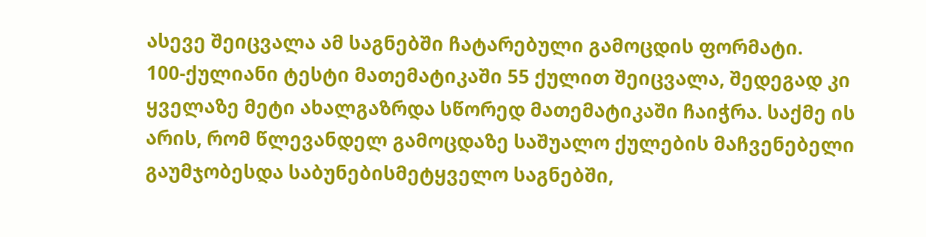ასევე შეიცვალა ამ საგნებში ჩატარებული გამოცდის ფორმატი.
100-ქულიანი ტესტი მათემატიკაში 55 ქულით შეიცვალა, შედეგად კი ყველაზე მეტი ახალგაზრდა სწორედ მათემატიკაში ჩაიჭრა. საქმე ის არის, რომ წლევანდელ გამოცდაზე საშუალო ქულების მაჩვენებელი გაუმჯობესდა საბუნებისმეტყველო საგნებში,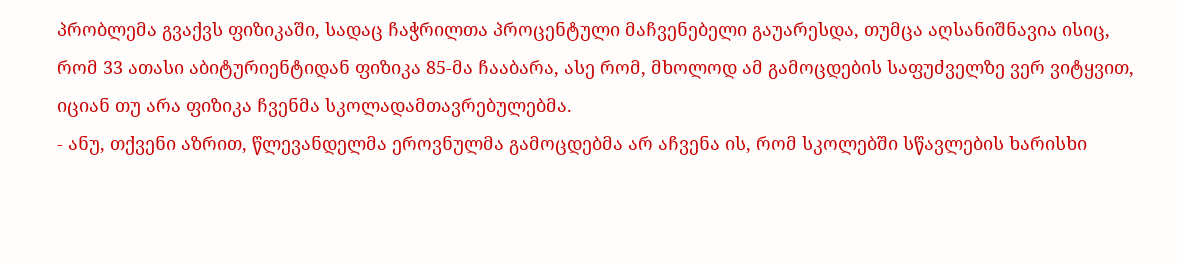პრობლემა გვაქვს ფიზიკაში, სადაც ჩაჭრილთა პროცენტული მაჩვენებელი გაუარესდა, თუმცა აღსანიშნავია ისიც, რომ 33 ათასი აბიტურიენტიდან ფიზიკა 85-მა ჩააბარა, ასე რომ, მხოლოდ ამ გამოცდების საფუძველზე ვერ ვიტყვით, იციან თუ არა ფიზიკა ჩვენმა სკოლადამთავრებულებმა.
- ანუ, თქვენი აზრით, წლევანდელმა ეროვნულმა გამოცდებმა არ აჩვენა ის, რომ სკოლებში სწავლების ხარისხი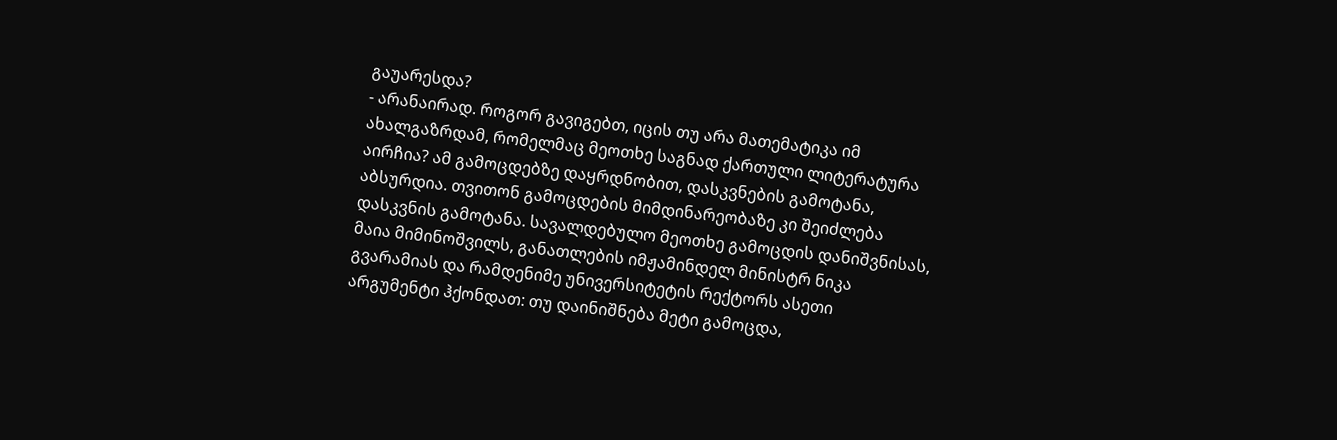გაუარესდა?
- არანაირად. როგორ გავიგებთ, იცის თუ არა მათემატიკა იმ ახალგაზრდამ, რომელმაც მეოთხე საგნად ქართული ლიტერატურა აირჩია? ამ გამოცდებზე დაყრდნობით, დასკვნების გამოტანა, აბსურდია. თვითონ გამოცდების მიმდინარეობაზე კი შეიძლება დასკვნის გამოტანა. სავალდებულო მეოთხე გამოცდის დანიშვნისას, მაია მიმინოშვილს, განათლების იმჟამინდელ მინისტრ ნიკა გვარამიას და რამდენიმე უნივერსიტეტის რექტორს ასეთი არგუმენტი ჰქონდათ: თუ დაინიშნება მეტი გამოცდა,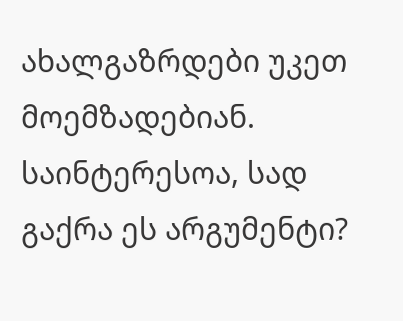ახალგაზრდები უკეთ მოემზადებიან. საინტერესოა, სად გაქრა ეს არგუმენტი?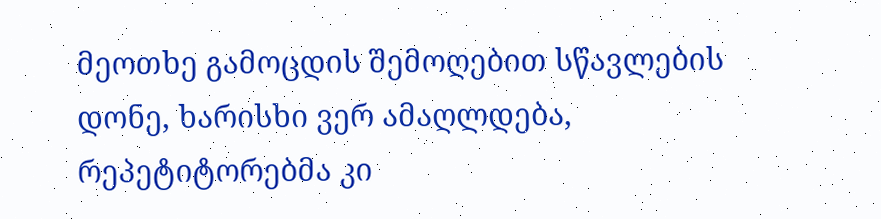მეოთხე გამოცდის შემოღებით სწავლების დონე, ხარისხი ვერ ამაღლდება, რეპეტიტორებმა კი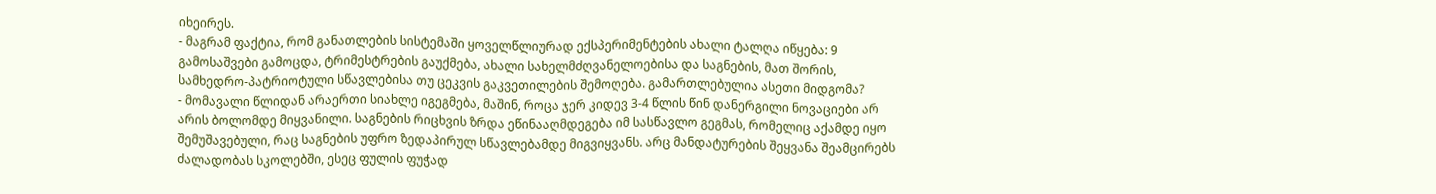იხეირეს.
- მაგრამ ფაქტია, რომ განათლების სისტემაში ყოველწლიურად ექსპერიმენტების ახალი ტალღა იწყება: 9 გამოსაშვები გამოცდა, ტრიმესტრების გაუქმება, ახალი სახელმძღვანელოებისა და საგნების, მათ შორის, სამხედრო-პატრიოტული სწავლებისა თუ ცეკვის გაკვეთილების შემოღება. გამართლებულია ასეთი მიდგომა?
- მომავალი წლიდან არაერთი სიახლე იგეგმება, მაშინ, როცა ჯერ კიდევ 3-4 წლის წინ დანერგილი ნოვაციები არ არის ბოლომდე მიყვანილი. საგნების რიცხვის ზრდა ეწინააღმდეგება იმ სასწავლო გეგმას, რომელიც აქამდე იყო შემუშავებული, რაც საგნების უფრო ზედაპირულ სწავლებამდე მიგვიყვანს. არც მანდატურების შეყვანა შეამცირებს ძალადობას სკოლებში, ესეც ფულის ფუჭად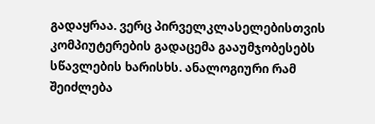გადაყრაა. ვერც პირველკლასელებისთვის კომპიუტერების გადაცემა გააუმჯობესებს სწავლების ხარისხს. ანალოგიური რამ შეიძლება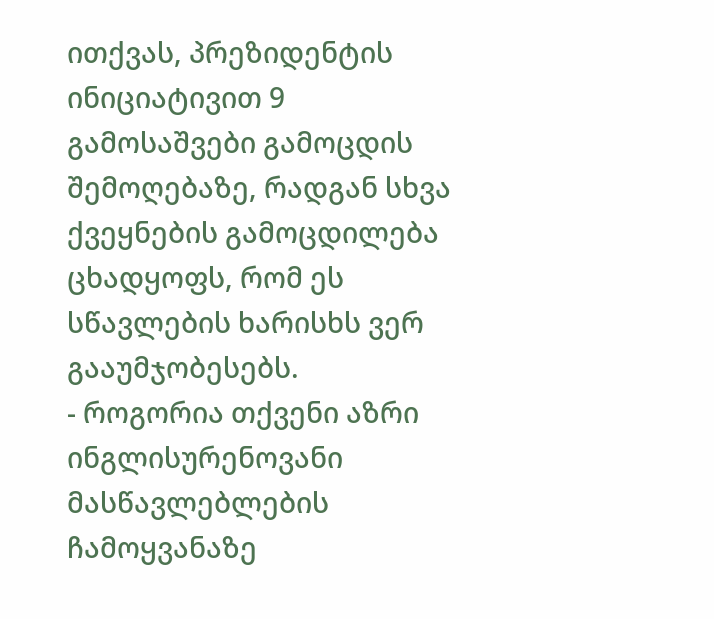ითქვას, პრეზიდენტის ინიციატივით 9 გამოსაშვები გამოცდის შემოღებაზე, რადგან სხვა ქვეყნების გამოცდილება ცხადყოფს, რომ ეს სწავლების ხარისხს ვერ გააუმჯობესებს.
- როგორია თქვენი აზრი ინგლისურენოვანი მასწავლებლების ჩამოყვანაზე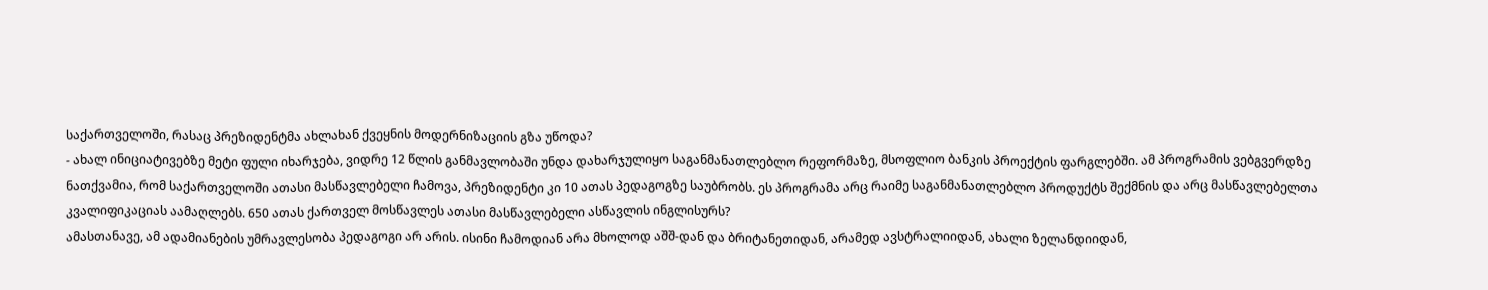საქართველოში, რასაც პრეზიდენტმა ახლახან ქვეყნის მოდერნიზაციის გზა უწოდა?
- ახალ ინიციატივებზე მეტი ფული იხარჯება, ვიდრე 12 წლის განმავლობაში უნდა დახარჯულიყო საგანმანათლებლო რეფორმაზე, მსოფლიო ბანკის პროექტის ფარგლებში. ამ პროგრამის ვებგვერდზე ნათქვამია, რომ საქართველოში ათასი მასწავლებელი ჩამოვა, პრეზიდენტი კი 10 ათას პედაგოგზე საუბრობს. ეს პროგრამა არც რაიმე საგანმანათლებლო პროდუქტს შექმნის და არც მასწავლებელთა კვალიფიკაციას აამაღლებს. 650 ათას ქართველ მოსწავლეს ათასი მასწავლებელი ასწავლის ინგლისურს?
ამასთანავე, ამ ადამიანების უმრავლესობა პედაგოგი არ არის. ისინი ჩამოდიან არა მხოლოდ აშშ-დან და ბრიტანეთიდან, არამედ ავსტრალიიდან, ახალი ზელანდიიდან,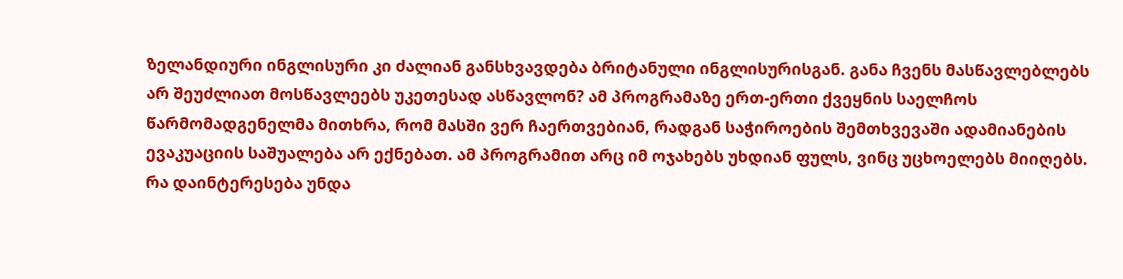ზელანდიური ინგლისური კი ძალიან განსხვავდება ბრიტანული ინგლისურისგან. განა ჩვენს მასწავლებლებს არ შეუძლიათ მოსწავლეებს უკეთესად ასწავლონ? ამ პროგრამაზე ერთ-ერთი ქვეყნის საელჩოს წარმომადგენელმა მითხრა, რომ მასში ვერ ჩაერთვებიან, რადგან საჭიროების შემთხვევაში ადამიანების ევაკუაციის საშუალება არ ექნებათ. ამ პროგრამით არც იმ ოჯახებს უხდიან ფულს, ვინც უცხოელებს მიიღებს. რა დაინტერესება უნდა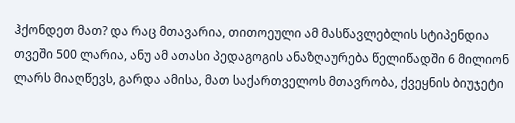ჰქონდეთ მათ? და რაც მთავარია, თითოეული ამ მასწავლებლის სტიპენდია თვეში 500 ლარია, ანუ ამ ათასი პედაგოგის ანაზღაურება წელიწადში 6 მილიონ ლარს მიაღწევს, გარდა ამისა, მათ საქართველოს მთავრობა, ქვეყნის ბიუჯეტი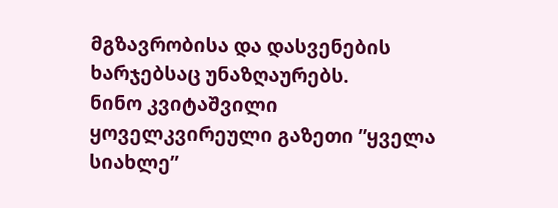მგზავრობისა და დასვენების ხარჯებსაც უნაზღაურებს.
ნინო კვიტაშვილი
ყოველკვირეული გაზეთი ”ყველა სიახლე”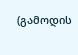(გამოდის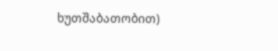ხუთშაბათობით)